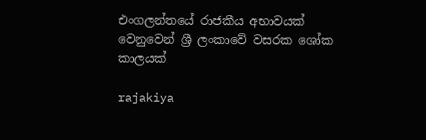එංගලන්තයේ රාජකීය අභාවයක් වෙනුවෙන් ශ්‍රී ලංකාවේ වසරක ශෝක කාලයක්

rajakiya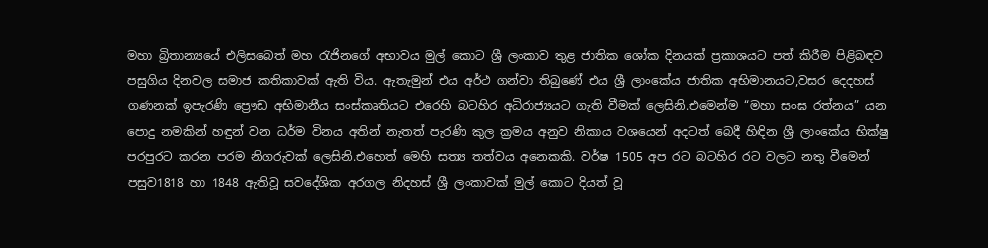මහා බ්‍රිතා‍න්‍යයේ එලිසබෙත් මහ රැජිනගේ අභාවය මුල් කොට ශ්‍රී ලංකාව තුළ ජාතික ශෝක දිනයක් ප්‍රකාශයට පත් කිරීම පිළිබඳව පසුගිය දිනවල සමාජ කතිකාවක් ඇති විය. ඇතැමුන් එය අර්ථ ගන්වා තිබුණේ එය ශ්‍රී ලාංකේය ජාතික අභිමානයට,වසර දෙදහස් ගණනක් ඉපැරණි ප්‍රෞඩ අභිමානීය සංස්කෘතියට එරෙහි බටහිර අධිරාජ්‍යයට ගැති වීමක් ලෙසිනි.එමෙන්ම “මහා සංඝ රත්නය” යන පොදු නමකින් හඳුන් වන ධර්ම විනය අතින් නැතත් පැරණි කුල ක්‍රමය අනුව නිකාය වශයෙන් අදටත් බෙදී හිඳින ශ්‍රී ලාංකේය භික්ෂු පරපුරට කරන පරම නිගරුවක් ලෙසිනි.එහෙත් මෙහි සත්‍ය තත්වය අනෙකකි. වර්ෂ 1505 අප රට බටහිර රට වලට නතු වීමෙන් පසුව1818 හා 1848 ඇතිවූ සවදේශික අරගල නිදහස් ශ්‍රී ලංකාවක් මුල් කොට දියත් වූ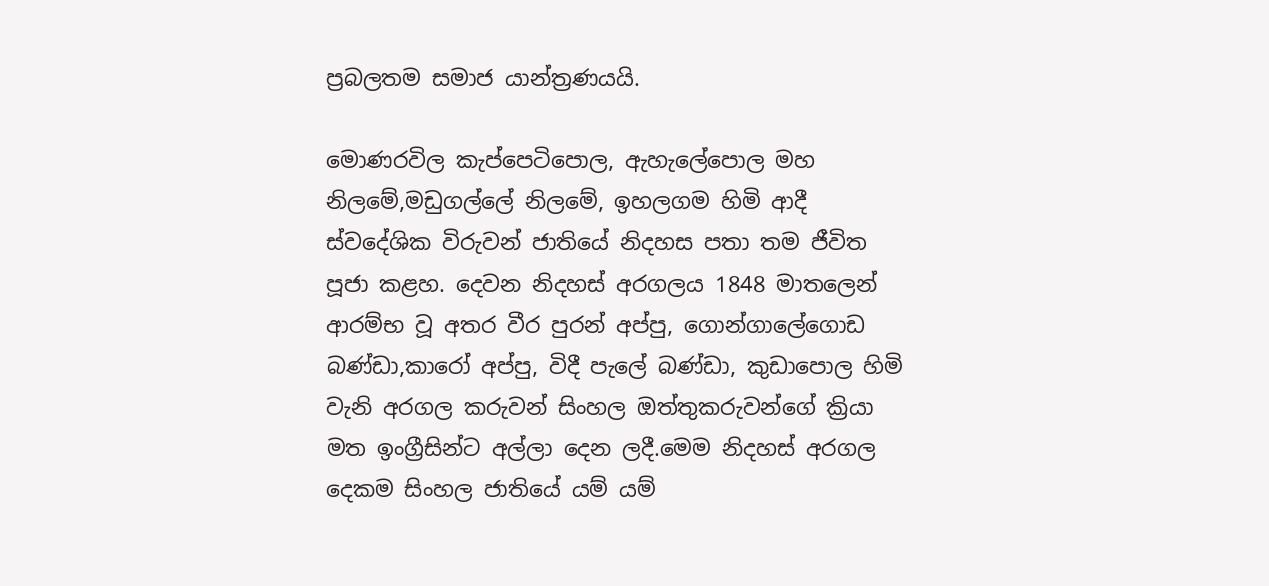ප්‍රබලතම සමාජ යාන්ත්‍රණයයි.

මොණරවිල කැප්පෙටිපොල, ඇහැලේපොල මහ නිලමේ,මඩුගල්ලේ නිලමේ, ඉහලගම හිමි ආදී ස්වදේශික විරුවන් ජාතියේ නිදහස පතා තම ජීවිත පූජා කළහ. දෙවන නිදහස් අරගලය 1848 මාතලෙන් ආරම්භ වූ අතර වීර පුරන් අප්පු, ගොන්ගාලේගොඩ බණ්ඩා,කාරෝ අප්පු, විදී පැලේ බණ්ඩා, කුඩාපොල හිමි වැනි අරගල කරුවන් සිංහල ඔත්තුකරුවන්ගේ ක්‍රියා මත ඉංග්‍රීසින්ට අල්ලා දෙන ලදී.මෙම නිදහස් අරගල දෙකම සිංහල ජාතියේ යම් යම්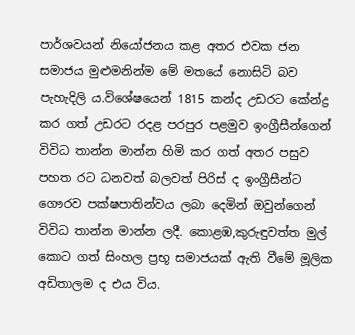පාර්ශවයන් නියෝජනය කළ අතර එවක ජන සමාජය මුළුමනින්ම මේ මතයේ නොසිටි බව පැහැදිලි ය.විශේෂයෙන් 1815 කන්ද උඩරට කේන්ද්‍ර කර ගත් උඩරට රදළ පරපුර පළමුව ඉංග්‍රීසීන්ගෙන් විවිධ තාන්න මාන්න හිමි කර ගත් අතර පසුව පහත රට ධනවත් බලවත් පිරිස් ද ඉංග්‍රීසීන්ට ගෞරව පක්ෂපාතින්වය ලබා දෙමින් ඔවුන්ගෙන් විවිධ තාන්න මාන්න ලදී. කොළඹ,කුරුඳුවත්ත මුල් කොට ගත් සිංහල ප්‍රභූ සමාජයක් ඇති වීමේ මූලික අඩිතාලම ද එය විය.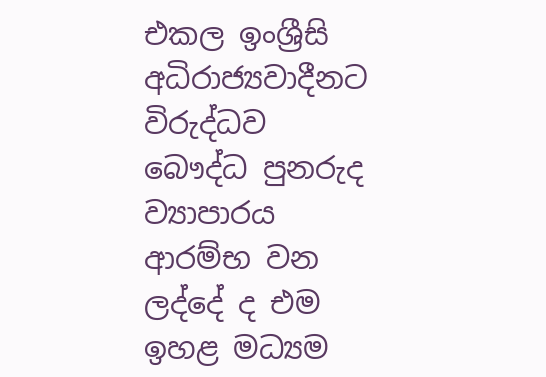එකල ඉංශ්‍රීසි අධිරාජ්‍යවාදීනට විරුද්ධව බෞද්ධ පුනරුද ව්‍යාපාරය ආරම්භ වන ලද්දේ ද එම ඉහළ මධ්‍යම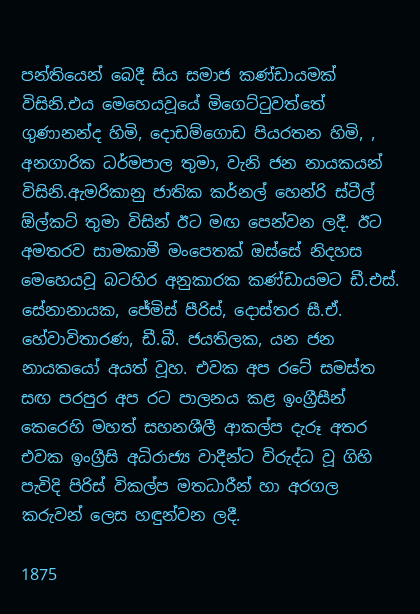පන්තියෙන් බෙදී සිය සමාජ කණ්ඩායමක් විසිනි.එය මෙහෙයවූයේ මිගෙට්ටුවත්තේ ගුණානන්ද හිමි, දොඩම්ගොඩ පියරතන හිමි, , අනගාරික ධර්මපාල තුමා, වැනි ජන නායකයන් විසිනි.ඇමරිකානු ජාතික කර්නල් හෙන්රි ස්ටීල් ඕල්කට් තුමා විසින් ඊට මඟ පෙන්වන ලදී. ඊට අමතරව සාමකාමී මංපෙතක් ඔස්සේ නිදහස මෙහෙයවූ බටහිර අනුකාරක කණ්ඩායමට ඩී.එස්. සේනානායක, ජේමිස් පීරිස්, දොස්තර සී.ඒ. හේවාවිතාරණ, ඩී.බී. ජයතිලක, යන ජන නායකයෝ අයත් වූහ. එවක අප රටේ සමස්ත සඟ පරපුර අප රට පාලනය කළ ඉංග්‍රීසීන් කෙරෙහි මහත් සහනශීලී ආකල්ප දැරූ අතර එවක ඉංග්‍රීසි අධිරාජ්‍ය වාදීන්ට විරුද්ධ වූ ගිහි පැවිදි පිරිස් විකල්ප මතධාරීන් හා අරගල කරුවන් ලෙස හඳුන්වන ලදී.

1875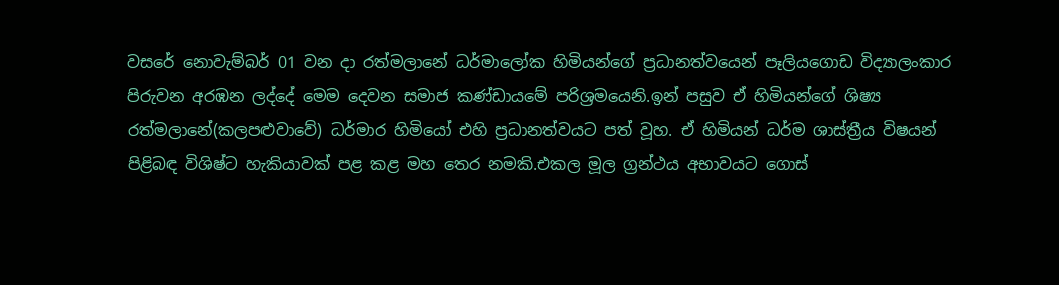වසරේ නොවැම්බර් 01 වන දා රත්මලානේ ධර්මාලෝක හිමියන්ගේ ප්‍රධානත්වයෙන් පෑලියගොඩ විද්‍යාලංකාර පිරුවන අරඹන ලද්දේ මෙම දෙවන සමාජ කණ්ඩායමේ පරිශ්‍රමයෙනි.ඉන් පසුව ඒ හිමියන්ගේ ශිෂ්‍ය රත්මලානේ(කලපළුවාවේ) ධර්මාර හිමියෝ එහි ප්‍රධානත්වයට පත් වූහ. ඒ හිමියන් ධර්ම ශාස්ත්‍රීය විෂයන් පිළිබඳ විශිෂ්ට හැකියාවක් පළ කළ මහ තෙර නමකි.එකල මූල ග්‍රන්ථය අභාවයට ගොස්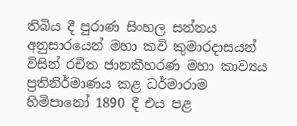තිබිය දී පුරාණ සිංහල සන්නය අනුසාරයෙන් මහා කවි කුමාරදාසයන් විසින් රචිත ජානකීහරණ මහා කාව්‍යය ප්‍රතිනිර්මාණය කළ ධර්මාරාම හිමිපානෝ 1890 දී එය පළ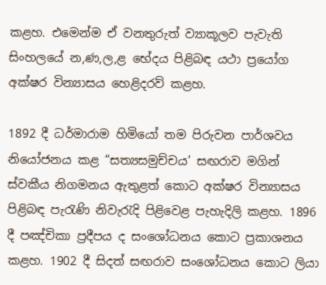කළහ. එමෙන්ම ඒ වනතුරුත් ව්‍යාකූලව පැවැති සිංහලයේ න,ණ,ල,ළ භේදය පිළිබඳ යථා ප්‍රයෝග අක්ෂර වින්‍යාසය හෙළිදරව් කළහ.

1892 දී ධර්මාරාම හිමියෝ තම පිරුවන පාර්ශවය නියෝජනය කළ “සත්‍යසමුච්චය’ සඟරාව මගින් ස්වකීය නිගමනය ඇතුළත් කොට අක්ෂර වින්‍යාසය පිළිබඳ පැරැණි නිවැරැදි පිළිවෙළ පැහැදිලි කළහ. 1896 දී පඤ්චිකා ප්‍රදීපය ද සංශෝධනය කොට ප්‍රකාශනය කළහ. 1902 දී සිදත් සඟරාව සංශෝධනය කොට ලියා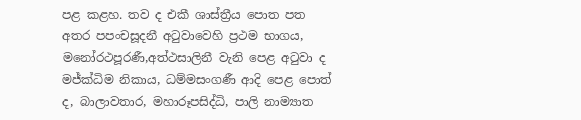පළ කළහ. තව ද එකී ශාස්ත්‍රීය පොත පත අතර පපංචසූදනී අටුවාවෙහි ප්‍රථම භාගය, මනෝරථපූරණී,අත්ථසාලිනී වැනි පෙළ අටුවා ද මජ්ක්‍ධිම නිකාය, ධම්මසංගණී ආදි පෙළ පොත් ද, බාලාවතාර, මහාරූපසිද්ධි, පාලි නාම්‍යාත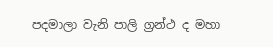පදමාලා වැනි පාලි ග්‍රන්ථ ද මහා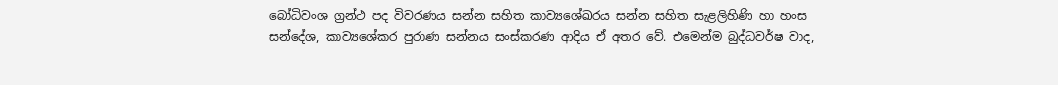බෝධිවංශ ග්‍රන්ථ පද විවරණය සන්න සහිත කාව්‍යශේඛරය සන්න සහිත සැළලිහිණි හා හංස සන්දේශ, කාව්‍යශේකර පුරාණ සන්නය සංස්කරණ ආදිය ඒ අතර වේ. එමෙන්ම බුද්ධවර්ෂ වාද,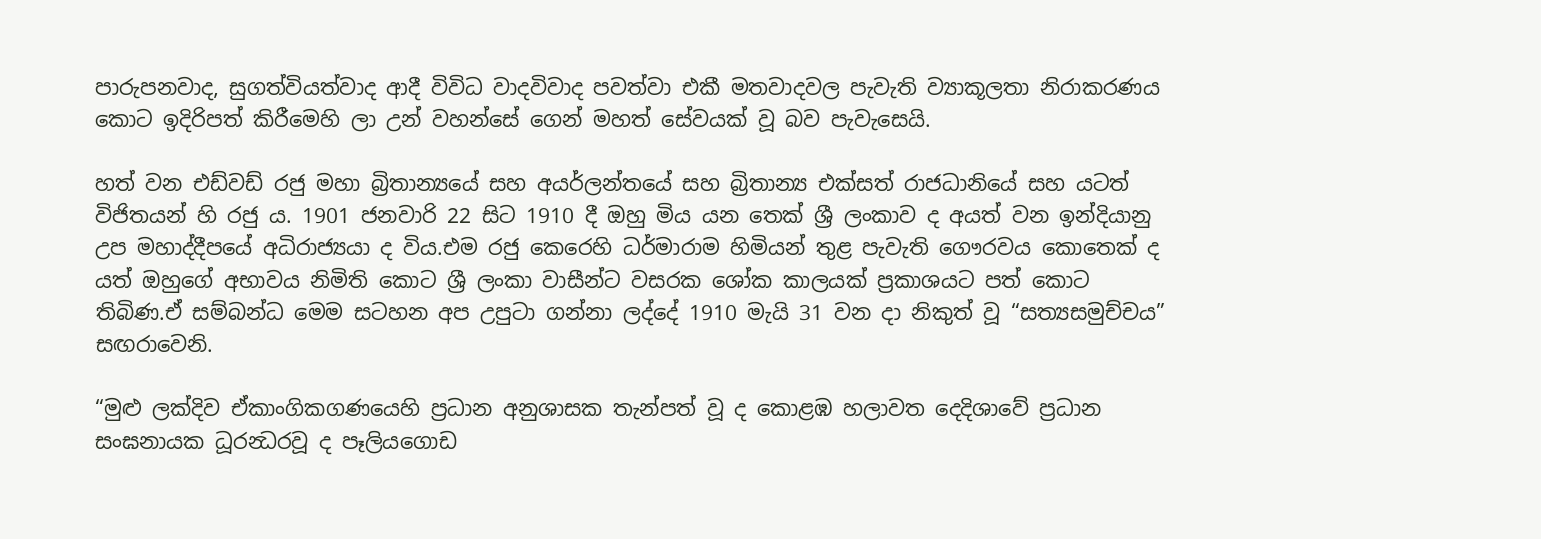පාරුපනවාද, සුගත්වියත්වාද ආදී විවිධ වාදවිවාද පවත්වා එකී මතවාදවල පැවැති ව්‍යාකූලතා නිරාකරණය කොට ඉදිරිපත් කිරීමෙහි ලා උන් වහන්සේ ගෙන් මහත් සේවයක් වූ බව පැවැසෙයි.

හත් වන එඩ්වඩ් රජු මහා බ්‍රිතාන්‍යයේ සහ අයර්ලන්තයේ සහ බ්‍රිතාන්‍ය එක්සත් රාජධානියේ සහ යටත් විජිතයන් හි රජු ය. 1901 ජනවාරි 22 සිට 1910 දී ඔහු මිය යන තෙක් ශ්‍රී ලංකාව ද අයත් වන ඉන්දියානු උප මහාද්දීපයේ අධිරාජ්‍යයා ද විය.එම රජු කෙරෙහි ධර්මාරාම හිමියන් තුළ පැවැති ගෞරවය කොතෙක් ද යත් ඔහුගේ අභාවය නිමිති කොට ශ්‍රී ලංකා වාසීන්ට වසරක ශෝක කාලයක් ප්‍රකාශයට පත් කොට තිබිණ.ඒ සම්බන්ධ මෙම සටහන අප උපුටා ගන්නා ලද්දේ 1910 මැයි 31 වන දා නිකුත් වූ “සත්‍යසමුච්චය” සඟරාවෙනි.

“මුළු ලක්දිව ඒකාංගිකගණයෙහි ප්‍රධාන අනුශාසක තැන්පත් වූ ද කොළඹ හලාවත දෙදිශාවේ ප්‍රධාන සංඝනායක ධූරන්‍ධරවූ ද පෑලියගොඩ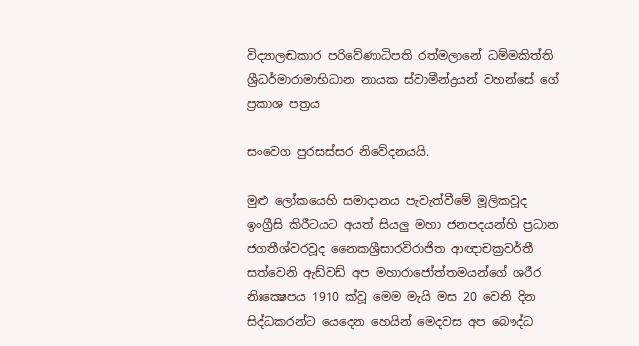විද්‍යාලඬකාර පරිවේණාධිපති රත්මලානේ ධම්මකිත්ති ශ්‍රීධර්මාරාමාභිධාන නායක ස්වාමීන්ද්‍රයන් වහන්සේ ගේ ප්‍රකාශ පත්‍රය

සංවෙග පුරසස්සර නිවේදනයයි.

මුළු ලෝකයෙහි සමාදානය පැවැත්වීමේ මූලිකවූද ඉංග්‍රීසි කිරීටයට අයත් සියලු මහා ජනපදයන්හි ප්‍රධාන ජගතීශ්වරවූද නෛකශ්‍රීසාරවිරාජිත ආඥාචක්‍රවර්තී සත්වෙනි ඇඩ්වඩ් අප මහාරාජෝත්තමයන්ගේ ශරීර නිඃක්‍ෂෙපය 1910 ක්වූ මෙම මැයි මස 20 වෙනි දින සිද්ධකරන්ට යෙදෙන හෙයින් මෙදවස අප බෞද්ධ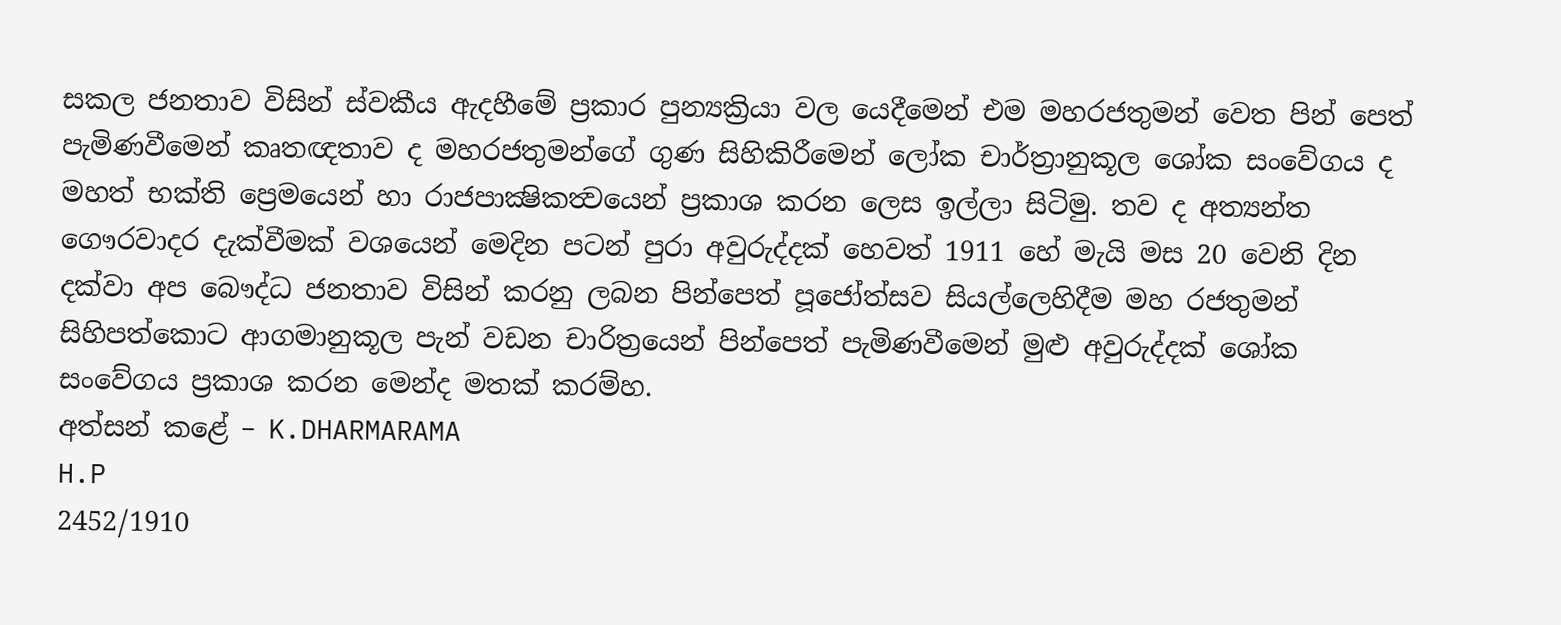සකල ජනතාව විසින් ස්වකීය ඇදහීමේ ප්‍රකාර පුන්‍යක්‍රියා වල යෙදීමෙන් එම මහරජතුමන් වෙත පින් පෙත් පැමිණවීමෙන් කෘතඥතාව ද මහරජතුමන්ගේ ගුණ සිහිකිරීමෙන් ලෝක චාර්ත්‍රානුකූල ශෝක සංවේගය ද මහත් භක්ති ප්‍රෙමයෙන් හා රාජපාක්‍ෂිකත්‍වයෙන් ප්‍රකාශ කරන ලෙස ඉල්ලා සිටිමු. තව ද අත්‍යන්‍ත ගෞරවාදර දැක්වීමක් වශයෙන් මෙදින පටන් පුරා අවුරුද්දක් හෙවත් 1911 හේ මැයි මස 20 වෙනි දින දක්වා අප බෞද්ධ ජනතාව විසින් කරනු ලබන පින්පෙත් පූජෝත්සව සියල්ලෙහිදීම මහ රජතුමන් සිහිපත්කොට ආගමානුකූල පැන් වඩන චාරිත්‍රයෙන් පින්පෙත් පැමිණවීමෙන් මුළු අවුරුද්දක් ශෝක සංවේගය ප්‍රකාශ කරන මෙන්ද මතක් කරම්හ.
අත්සන් කළේ – K.DHARMARAMA
H.P
2452/1910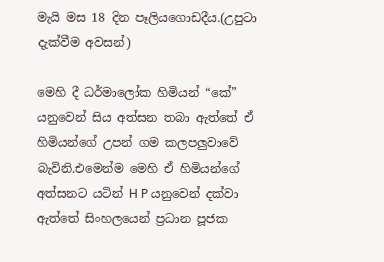මැයි මස 18 දින පෑලියගොඩදීය.(උපුටා දැක්වීම අවසන්)

මෙහි දී ධර්මාලෝක හිමියන් “කේ” යනුවෙන් සිය අත්සන තබා ඇත්තේ ඒ හිමියන්ගේ උපන් ගම කලපලුවාවේ බැවිනි.එමෙන්ම මෙහි ඒ හිමියන්ගේ අත්සනට යටින් H P යනුවෙන් දක්වා ඇත්තේ සිංහලයෙන් ප්‍රධාන පූජක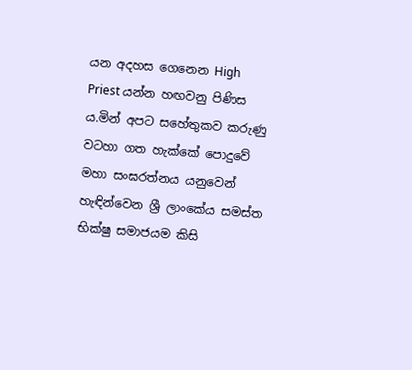යන අදහස ගෙනෙන High Priest යන්න හඟවනු පිණිස ය.මින් අපට සහේතුකව කරුණු වටහා ගත හැක්කේ පොදුවේ මහා සංඝරත්නය යනුවෙන් හැඳින්වෙන ශ්‍රී ලාංකේය සමස්ත භික්ෂු සමාජයම කිසි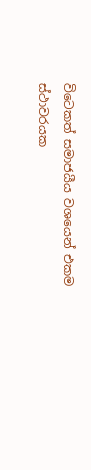විටෙකත් සමාජයීය වශයෙන් එකම ස්ථාවරයක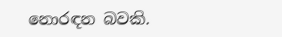නොරඳන බවකි.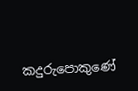කදුරුපොකුණේ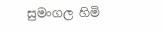සුමංගල හිමි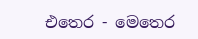එතෙර - මෙතෙර